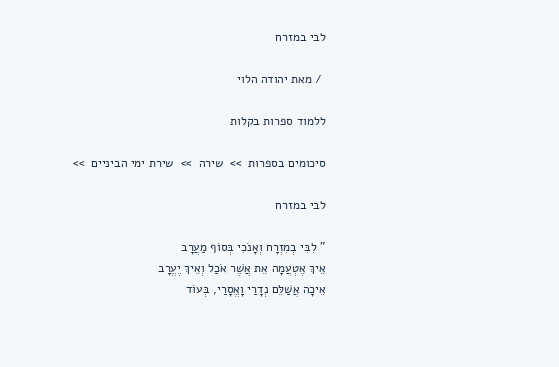לבי במזרח

 / מאת יהודה הלוי

ללמוד ספרות בקלות

סיכומים בספרות  >>  שירה  >>  שירת ימי הביניים  >>

לבי במזרח

" לִבִּי בְמִזְרָח וְאָנֹכִי בְּסוֹף מַעֲרָב
אֵיךְ אֶטְעֲמָה אֵת אֲשֶׁר אֹכַל וְאֵיךְ יֶעֱרָב
אֵיכָה אֲשַׁלֵּם נְדָרַי וָאֱסָרַי, בְּעוֹד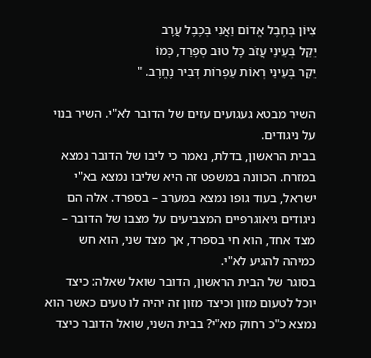צִיּוֹן בְּחֶבֶל אֱדוֹם וַאֲנִי בְּכֶבֶל עֲרָב
יֵקַל בְּעֵינַי עֲזֹב כָּל טוּב סְפָרַד, כְּמוֹ
יֵקַר בְּעֵינַי רְאוֹת עַפְרוֹת דְּבִיר נֶחֱרָב. "

השיר מבטא געגועים עזים של הדובר לא"י. השיר בנוי על ניגודים.
בבית הראשון, בדלת, נאמר כי ליבו של הדובר נמצא במזרח. הכוונה במשפט זה היא שליבו נמצא בא"י ישראל, בעוד גופו נמצא במערב – בספרד. אלה הם ניגודים גיאוגרפיים המצביעים על מצבו של הדובר – מצד אחד, הוא חי בספרד, אך מצד שני, הוא חש כמיהה להגיע לא"י.
בסוגר של הבית הראשון, הדובר שואל שאלה: כיצד יוכל לטעום מזון וכיצד מזון זה יהיה לו טעים כאשר הוא נמצא כ"כ רחוק מא"י? בבית השני, שואל הדובר כיצד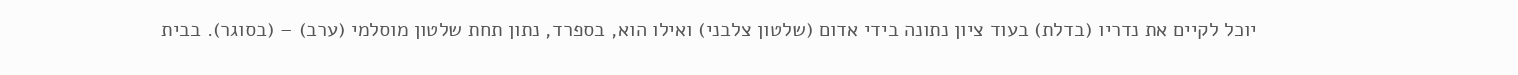יוכל לקיים את נדריו (בדלת) בעוד ציון נתונה בידי אדום (שלטון צלבני) ואילו הוא, בספרד, נתון תחת שלטון מוסלמי (ערב) – (בסוגר). בבית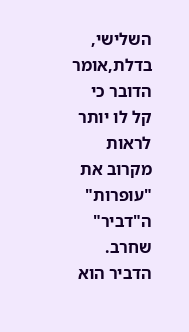השלישי, בדלת,אומר הדובר כי קל לו יותר לראות מקרוב את "עופרות" ה"דביר" שחרב. הדביר הוא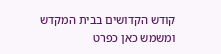קודש הקדושים בבית המקדש ומשמש כאן כפרט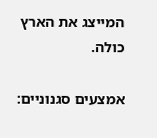המייצג את הארץ כולה.

אמצעים סגנוניים: